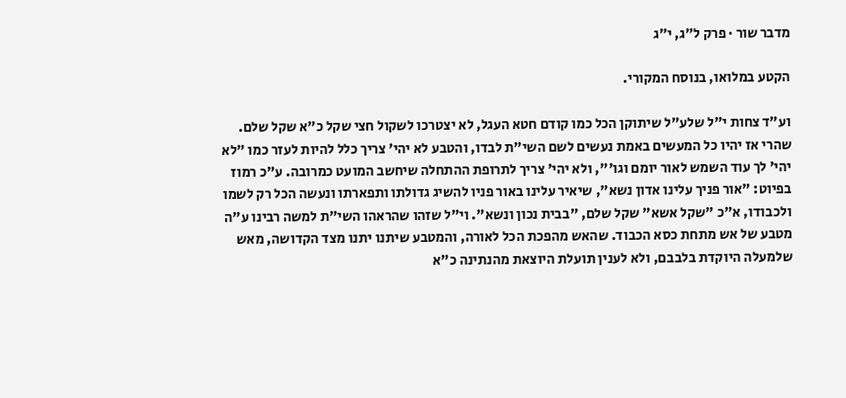מדבר שור · פרק ל״ג, י״ג

הקטע במלואו, בנוסח המקורי.

וע"ד צחות י"ל שלע"ל שיתוקן הכל כמו קודם חטא העגל, לא יצטרכו לשקול חצי שקל כ"א שקל שלם. שהרי אז יהיו כל המעשים באמת נעשים לשם השי"ת לבדו, והטבע לא יהי' צריך כלל להיות לעזר כמו "לא יהי' לך עוד השמש לאור יומם וגו'", ולא יהי' צריך לתרופת ההתחלה שיחשב המועט כמרובה. ע"כ רמוז בפיוט: "אור פניך עלינו אדון נשא", שיאיר עלינו באור פניו להשיג גדולתו ותפארתו ונעשה הכל רק לשמו ולכבודו, א"כ "שקל אשא" שקל שלם, "בבית נכון ונשא". וי"ל שזהו שהראהו השי"ת למשה רבינו ע"ה מטבע של אש מתחת כסא הכבוד. שהאש מהפכת הכל לאורה, והמטבע שיתנו יתנו מצד הקדושה, מאש שלמעלה היוקדת בלבבם, ולא לענין תועלת היוצאת מהנתינה כ"א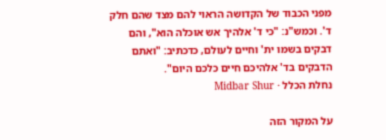מפני הכבוד של הקדושה הראוי להם מצד שהם חלק ד'. וכמש"נ: "כי ד' אלהיך אש אוכלה הוא", והם דבקים בשמו ית' וחיים לעולם, כדכתיב: "ואתם הדבקים בד' אלהיכם חיים כלכם היום".
נחלת הכלל · Midbar Shur

על המקור הזה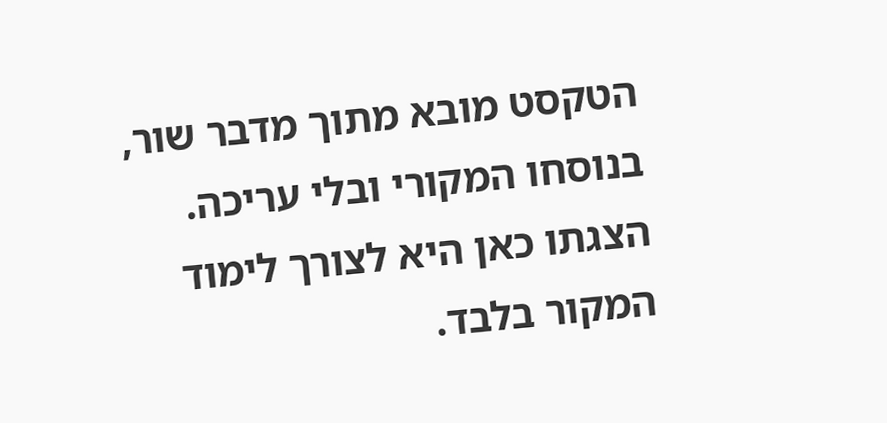הטקסט מובא מתוך מדבר שור, בנוסחו המקורי ובלי עריכה. הצגתו כאן היא לצורך לימוד המקור בלבד.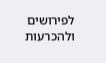לפירושים ולהכרעות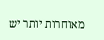מאוחרות יותר יש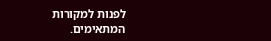לפנות למקורות המתאימים.